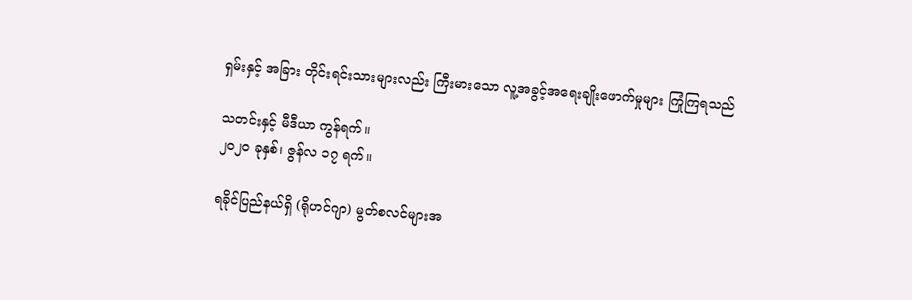ရှမ်းနှင့် အခြား တိုင်းရင်းသားများလည်း ကြီးမားသော လူ့အခွင့်အရေးချိုးဖောက်မှုများ ကြုံကြရသည်

သတင်းနှင့် မီဒီယာ ကွန်ရက်။
၂၀၂၀ ခုနှစ်၊ ဇွန်လ ၁၇ ရက်။

ရခိုင်ပြည်နယ်ရှိ (ရိုဟင်ဂျာ) မွတ်စလင်များအ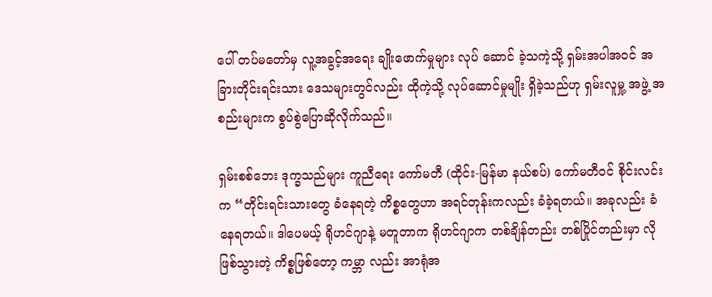ပေါ် တပ်မတော်မှ လူ့အခွင့်အရေး ချိုးဖောက်မှုများ လုပ် ဆောင် ခဲ့သကဲ့သို့ ရှမ်းအပါအဝင် အခြားတိုင်းရင်းသား ဒေသများတွင်လည်း ထိုကဲ့သို့ လုပ်ဆောင်မှုမျိုး ရှိခဲ့သည်ဟု ရှမ်းလူမှု့ အဖွဲ့ အစည်းများက စွပ်စွဲပြောဆိုလိုက်သည်။

ရှမ်းစစ်ဘေး ဒုက္ခသည်များ ကူညီရေး ကော်မတီ (ထိုင်း-မြန်မာ နယ်စပ်) ကော်မတီဝင် စိုင်းလင်းက “တိုင်းရင်းသားတွေ ခံနေရတဲ့ ကိစ္စတွေဟာ အရင်တုန်းကလည်း ခံခဲ့ရတယ်။ အခုလည်း ခံနေရတယ်။ ဒါပေမယ့် ရိုဟင်ဂျာနဲ့ မတူတာက ရိုဟင်ဂျာက တစ်ချိန်တည်း တစ်ပြိုင်တည်းမှာ လိုဖြစ်သွားတဲ့ ကိစ္စဖြစ်တော့ ကမ္ဘာ လည်း အာရုံအ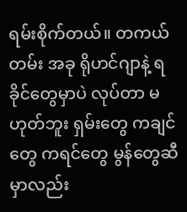ရမ်းစိုက်တယ်။ တကယ်တမ်း အခု ရိုဟင်ဂျာနဲ့ ရခိုင်တွေမှာပဲ လုပ်တာ မဟုတ်ဘူး ရှမ်းတွေ ကချင်တွေ ကရင်တွေ မွန်တွေဆီမှာလည်း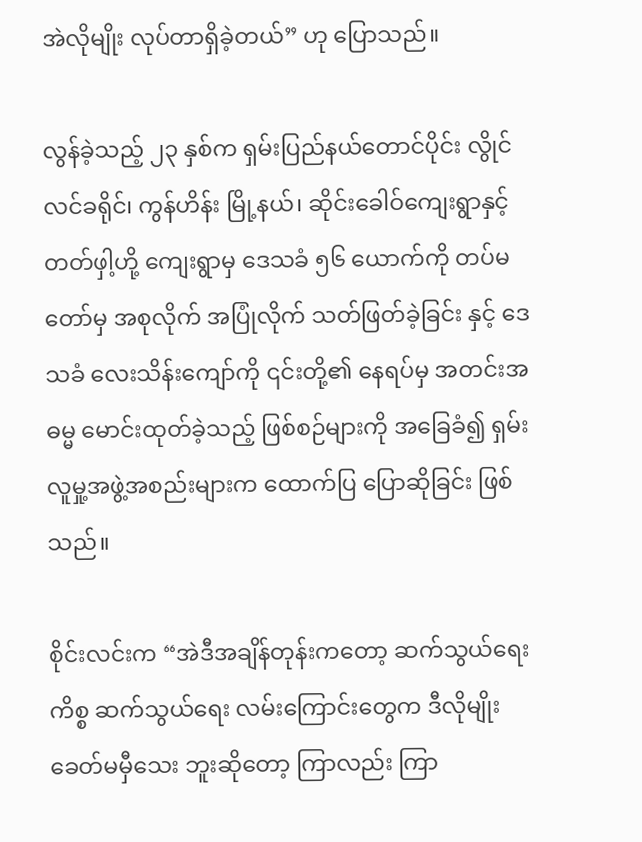အဲလိုမျိုး လုပ်တာရှိခဲ့တယ်” ဟု ပြောသည်။

လွန်ခဲ့သည့် ၂၃ နှစ်က ရှမ်းပြည်နယ်တောင်ပိုင်း လွိုင်လင်ခရိုင်၊ ကွန်ဟိန်း မြို့နယ်၊ ဆိုင်းခေါဝ်ကျေးရွာနှင့် တတ်ဖှါ့ဟို့ ကျေးရွာမှ ဒေသခံ ၅၆ ယောက်ကို တပ်မတော်မှ အစုလိုက် အပြုံလိုက် သတ်ဖြတ်ခဲ့ခြင်း နှင့် ဒေသခံ လေးသိန်းကျော်ကို ၎င်းတို့၏ နေရပ်မှ အတင်းအဓမ္မ မောင်းထုတ်ခဲ့သည့် ဖြစ်စဉ်များကို အခြေခံ၍ ရှမ်းလူမှု့အဖွဲ့အစည်းများက ထောက်ပြ ပြောဆိုခြင်း ဖြစ်သည်။

စိုင်းလင်းက “အဲဒီအချိန်တုန်းကတော့ ဆက်သွယ်ရေးကိစ္စ ဆက်သွယ်ရေး လမ်းကြောင်းတွေက ဒီလိုမျိုး ခေတ်မမှီသေး ဘူးဆိုတော့ ကြာလည်း ကြာ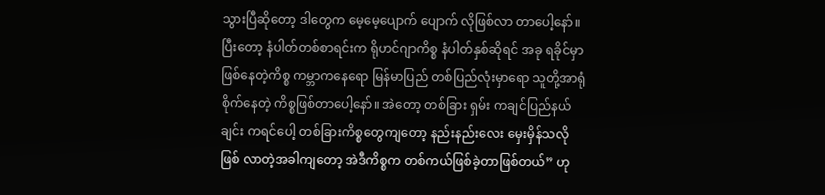သွားပြီဆိုတော့ ဒါတွေက မေ့မေ့ပျောက် ပျောက် လိုဖြစ်လာ တာပေါ့နော်။ ပြီးတော့ နံပါတ်တစ်စာရင်းက ရိုဟင်ဂျာကိစ္စ နံပါတ်နှစ်ဆိုရင် အခု ရခိုင်မှာ ဖြစ်နေတဲ့ကိစ္စ ကမ္ဘာကနေရော မြန်မာပြည် တစ်ပြည်လုံးမှာရော သူတို့အာရုံစိုက်နေတဲ့ ကိစ္စဖြစ်တာပေါ့နော်။ အဲတော့ တစ်ခြား ရှမ်း ကချင်ပြည်နယ် ချင်း ကရင်ပေါ့ တစ်ခြားကိစ္စတွေကျတော့ နည်းနည်းလေး မှေးမှိန်သလို ဖြစ် လာတဲ့အခါကျတော့ အဲဒီကိစ္စက တစ်ကယ်ဖြစ်ခဲ့တာဖြစ်တယ်” ဟု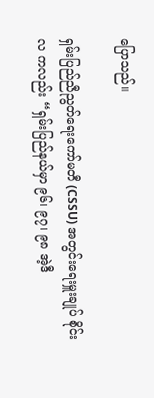ပြောသည်။

ရှမ်းပြည်ညီညွတ်ရေးကော်မတီ (CSSU) အတွင်းရေးမှူးချုပ် စိုင်းလ ကလည်း “ရှမ်းပြည်နယ်မှာ ၉၆၊ ၉၇၊ ၉၈ အဲ့ဒီ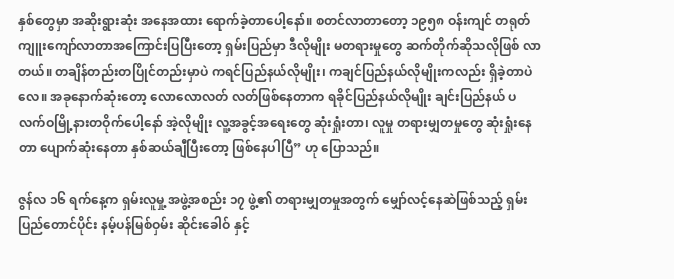နှစ်တွေမှာ အဆိုးရွားဆုံး အနေအထား ရောက်ခဲ့တာပေါ့နော်။ စတင်လာတာတော့ ၁၉၅၈ ဝန်းကျင် တရုတ်ကျူးကျော်လာတာအကြောင်းပြပြီးတော့ ရှမ်းပြည်မှာ ဒီလိုမျိုး မတရားမှုတွေ ဆက်တိုက်ဆိုသလိုဖြစ် လာတယ်။ တချိန်တည်းတပြိုင်တည်းမှာပဲ ကရင်ပြည်နယ်လိုမျိုး၊ ကချင်ပြည်နယ်လိုမျိုးကလည်း ရှိခဲ့တာပဲ လေ။ အခုနောက်ဆုံးတော့ လောလောလတ် လတ်ဖြစ်နေတာက ရခိုင်ပြည်နယ်လိုမျိုး ချင်းပြည်နယ် ပလက်ဝမြို့နားတဝိုက်ပေါ့နော် အဲ့လိုမျိုး လူ့အခွင့်အရေးတွေ ဆုံးရှုံးတာ၊ လူမှု တရားမျှတမှုတွေ ဆုံးရှုံးနေတာ ပျောက်ဆုံးနေတာ နှစ်ဆယ်ချီပြီးတော့ ဖြစ်နေပါပြီ” ဟု ပြောသည်။

ဇွန်လ ၁၆ ရက်နေ့က ရှမ်းလူမှု့ အဖွဲ့အစည်း ၁၇ ဖွဲ့၏ တရားမျှတမှုအတွက် မျှော်လင့်နေဆဲဖြစ်သည့် ရှမ်း ပြည်တောင်ပိုင်း နမ့်ပန်မြစ်ဝှမ်း ဆိုင်းခေါဝ် နှင့်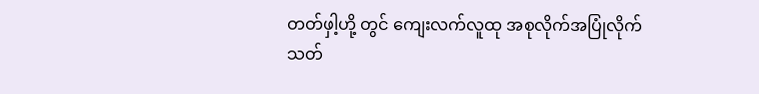တတ်ဖှါ့ဟို့ တွင် ကျေးလက်လူထု အစုလိုက်အပြုံလိုက် သတ်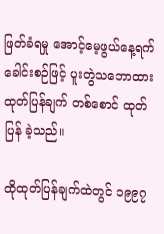ဖြတ်ခံရမှု အောင့်မေ့ဖွယ်နေ့ရက် ခေါင်းစဉ်ဖြင့် ပူးတွဲသဘောထား ထုတ်ပြန်ချက် တစ်စောင် ထုတ်ပြန် ခဲ့သည်။

ထိုထုတ်ပြန်ချက်ထဲတွင် ၁၉၉၇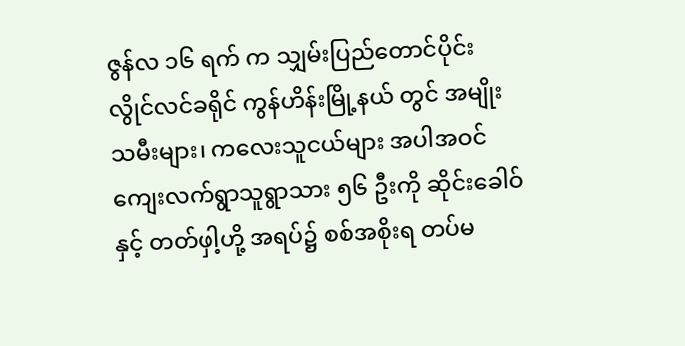ဇွန်လ ၁၆ ရက် က သျှမ်းပြည်တောင်ပိုင်း လွိုင်လင်ခရိုင် ကွန်ဟိန်းမြို့နယ် တွင် အမျိုးသမီးများ၊ ကလေးသူငယ်များ အပါအဝင် ကျေးလက်ရွာသူရွာသား ၅၆ ဦးကို ဆိုင်းခေါဝ် နှင့် တတ်ဖှါ့ဟို့ အရပ်၌ စစ်အစိုးရ တပ်မ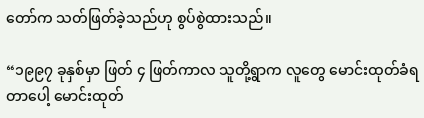တော်က သတ်ဖြတ်ခဲ့သည်ဟု စွပ်စွဲထားသည်။

“၁၉၉၇ ခုနှစ်မှာ ဖြတ် ၄ ဖြတ်ကာလ သူတို့ရွာက လူတွေ မောင်းထုတ်ခံရတာပေါ့ မောင်းထုတ်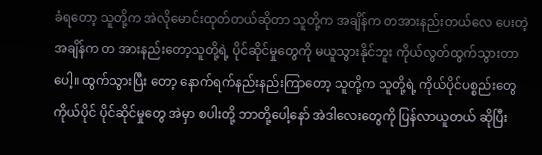ခံရတော့ သူတို့က အဲလိုမောင်းထုတ်တယ်ဆိုတာ သူတို့က အချိန်က တအားနည်းတယ်လေ ပေးတဲ့အချိန်က တ အားနည်းတော့သူတို့ရဲ့ ပိုင်ဆိုင်မှုတွေကို မယူသွားနိုင်ဘူး ကိုယ်လွတ်ထွက်သွားတာပေါ့။ ထွက်သွားပြီး တော့ နောက်ရက်နည်းနည်းကြာတော့ သူတို့က သူတို့ရဲ့ ကိုယ်ပိုင်ပစ္စည်းတွေ ကိုယ်ပိုင် ပိုင်ဆိုင်မှုတွေ အဲမှာ စပါးတို့ ဘာတို့ပေါ့နော် အဲဒါလေးတွေကို ပြန်လာယူတယ် ဆိုပြီး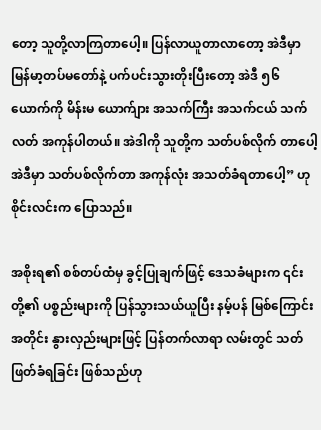တော့ သူတို့လာကြတာပေါ့။ ပြန်လာယူတာလာတော့ အဲဒီမှာ မြန်မာ့တပ်မတော်နဲ့ ပက်ပင်းသွားတိုးပြီးတော့ အဲဒီ ၅၆ ယောက်ကို မိန်းမ ယောက်ျား အသက်ကြီး အသက်ငယ် သက်လတ် အကုန်ပါတယ်။ အဲဒါကို သူတို့က သတ်ပစ်လိုက် တာပေါ့ အဲဒီမှာ သတ်ပစ်လိုက်တာ အကုန်လုံး အသတ်ခံရတာပေါ့” ဟု စိုင်းလင်းက ပြောသည်။

အစိုးရ၏ စစ်တပ်ထံမှ ခွင့်ပြုချက်ဖြင့် ဒေသခံများက ၎င်းတို့၏ ပစ္စည်းများကို ပြန်သွားသယ်ယူပြီး နမ့်ပန် မြစ်ကြောင်းအတိုင်း နွားလှည်းများဖြင့် ပြန်တက်လာရာ လမ်းတွင် သတ်ဖြတ်ခံရခြင်း ဖြစ်သည်ဟု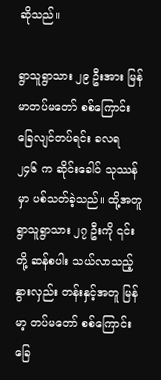ဆိုသည်။

ရွာသူရွာသား ၂၉ ဦးအား မြန်မာတပ်မတော် စစ်ကြောင်း ခြေလျင်တပ်ရင်း ခလရ ၂၄၆ က ဆိုင်းခေါဝ် သုဿန်မှာ ပစ်သတ်ခဲ့သည်။ ထို့အတူ ရွာသူရွာသား ၂၇ ဦးကို ၎င်းတို့ ဆန်စပါး သယ်လာသည့် နွားလှည်း တန်းနှင့်အတူ မြန်မာ့ တပ်မတော် စစ်ကြောင်း ခြေ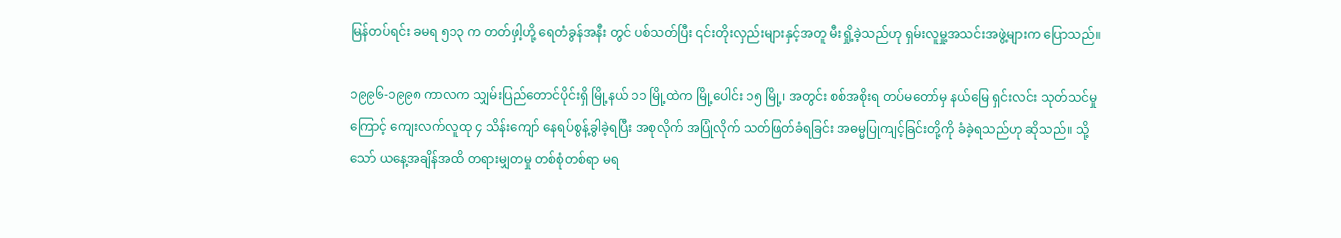မြန်တပ်ရင်း ခမရ ၅၁၃ က တတ်ဖှါ့ဟို့ ရေတံခွန်အနီး တွင် ပစ်သတ်ပြီး ၎င်းတိုးလှည်းများနှင့်အတူ မီးရှို့ခဲ့သည်ဟု ရှမ်းလူမှု့အသင်းအဖွဲ့များက ပြောသည်။

၁၉၉၆-၁၉၉၈ ကာလက သျှမ်းပြည်တောင်ပိုင်းရှိ မြို့နယ် ၁၁ မြို့ထဲက မြို့ပေါင်း ၁၅ မြို့၊ အတွင်း စစ်အစိုးရ တပ်မတော်မှ နယ်မြေ ရှင်းလင်း သုတ်သင်မှုကြောင့် ကျေးလက်လူထု ၄ သိန်းကျော် နေရပ်စွန့်ခွါခဲ့ရပြီး အစုလိုက် အပြုံလိုက် သတ်ဖြတ်ခံရခြင်း အဓမ္မပြုကျင့်ခြင်းတို့ကို ခံခဲ့ရသည်ဟု ဆိုသည်။ သို့သော် ယနေ့အချိန်အထိ တရားမျှတမှု တစ်စုံတစ်ရာ မရ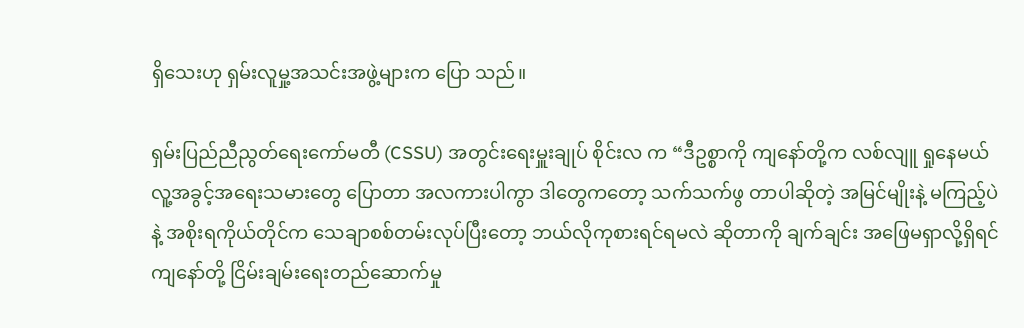ရှိသေးဟု ရှမ်းလူမှု့အသင်းအဖွဲ့များက ပြော သည်။

ရှမ်းပြည်ညီညွတ်ရေးကော်မတီ (CSSU) အတွင်းရေးမှူးချုပ် စိုင်းလ က “ဒီဥစ္စာကို ကျနော်တို့က လစ်လျူ ရှုနေမယ် လူ့အခွင့်အရေးသမားတွေ ပြောတာ အလကားပါကွာ ဒါတွေကတော့ သက်သက်ဖွ တာပါဆိုတဲ့ အမြင်မျိုးနဲ့ မကြည့်ပဲနဲ့ အစိုးရကိုယ်တိုင်က သေချာစစ်တမ်းလုပ်ပြီးတော့ ဘယ်လိုကုစားရင်ရမလဲ ဆိုတာကို ချက်ချင်း အဖြေမရှာလို့ရှိရင် ကျနော်တို့ ငြိမ်းချမ်းရေးတည်ဆောက်မှု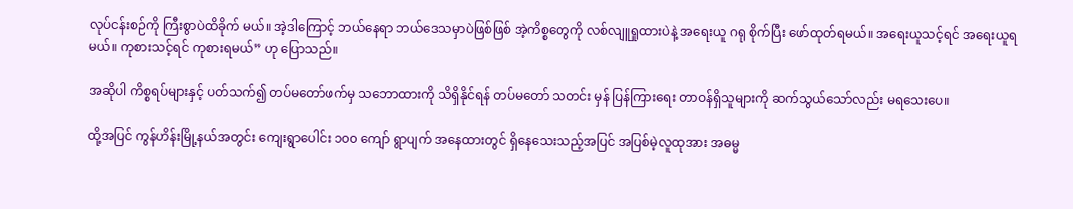လုပ်ငန်းစဉ်ကို ကြီးစွာပဲထိခိုက် မယ်။ အဲ့ဒါကြောင့် ဘယ်နေရာ ဘယ်ဒေသမှာပဲဖြစ်ဖြစ် အဲ့ကိစ္စတွေကို လစ်လျူရှုထားပဲနဲ့ အရေးယူ ဂရု စိုက်ပြီး ဖော်ထုတ်ရမယ်။ အရေးယူသင့်ရင် အရေးယူရမယ်။ ကုစားသင့်ရင် ကုစားရမယ်” ဟု ပြောသည်။

အဆိုပါ ကိစ္စရပ်များနှင့် ပတ်သက်၍ တပ်မတော်ဖက်မှ သဘောထားကို သိရှိနိုင်ရန် တပ်မတော် သတင်း မှန် ပြန်ကြားရေး တာဝန်ရှိသူများကို ဆက်သွယ်သော်လည်း မရသေးပေ။

ထို့အပြင် ကွန်ဟိန်းမြို့နယ်အတွင်း ကျေးရွာပေါင်း ၁၀၀ ကျော် ရွာပျက် အနေထားတွင် ရှိနေသေးသည့်အပြင် အပြစ်မဲ့လူထုအား အဓမ္မ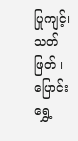ပြုကျင့်၊ သတ်ဖြတ် ၊ ပြောင်းရွှေ့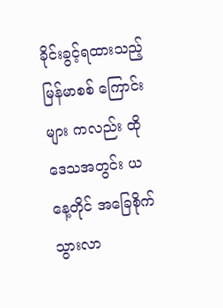ခိုင်းခွင့်ရထားသည့် မြန်မာစစ် ကြောင်းများ ကလည်း ထိုဒေသအတွင်း ယနေ့တိုင် အခြေစိုက်သွားလာ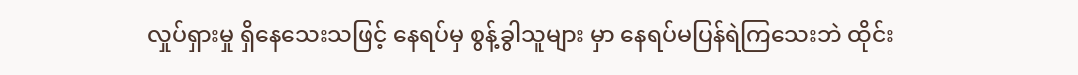လှုပ်ရှားမှု ရှိနေသေးသဖြင့် နေရပ်မှ စွန့်ခွါသူများ မှာ နေရပ်မပြန်ရဲကြသေးဘဲ ထိုင်း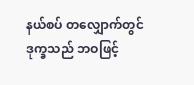နယ်စပ် တလျှောက်တွင် ဒုက္ခသည် ဘဝဖြင့်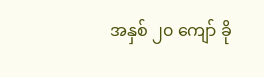အနှစ် ၂၀ ကျော် ခို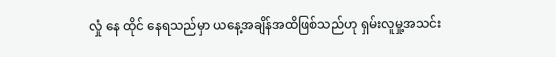လှုံ နေ ထိုင် နေရသည်မှာ ယနေ့အချိန်အထိဖြစ်သည်ဟု ရှမ်းလူမှု့အသင်း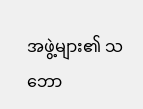အဖွဲ့များ၏ သဘော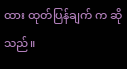ထား ထုတ်ပြန်ချက် က ဆိုသည်။